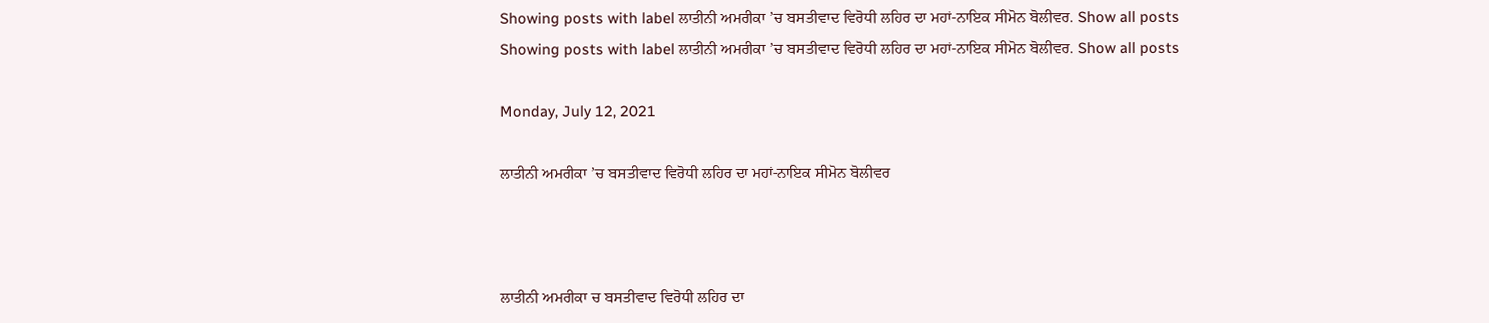Showing posts with label ਲਾਤੀਨੀ ਅਮਰੀਕਾ ’ਚ ਬਸਤੀਵਾਦ ਵਿਰੋਧੀ ਲਹਿਰ ਦਾ ਮਹਾਂ-ਨਾਇਕ ਸੀਮੋਨ ਬੋਲੀਵਰ. Show all posts
Showing posts with label ਲਾਤੀਨੀ ਅਮਰੀਕਾ ’ਚ ਬਸਤੀਵਾਦ ਵਿਰੋਧੀ ਲਹਿਰ ਦਾ ਮਹਾਂ-ਨਾਇਕ ਸੀਮੋਨ ਬੋਲੀਵਰ. Show all posts

Monday, July 12, 2021

ਲਾਤੀਨੀ ਅਮਰੀਕਾ ’ਚ ਬਸਤੀਵਾਦ ਵਿਰੋਧੀ ਲਹਿਰ ਦਾ ਮਹਾਂ-ਨਾਇਕ ਸੀਮੋਨ ਬੋਲੀਵਰ



ਲਾਤੀਨੀ ਅਮਰੀਕਾ ਚ ਬਸਤੀਵਾਦ ਵਿਰੋਧੀ ਲਹਿਰ ਦਾ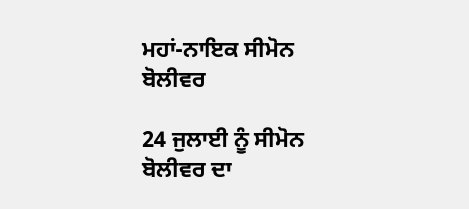ਮਹਾਂ-ਨਾਇਕ ਸੀਮੋਨ ਬੋਲੀਵਰ

24 ਜੁਲਾਈ ਨੂੰ ਸੀਮੋਨ ਬੋਲੀਵਰ ਦਾ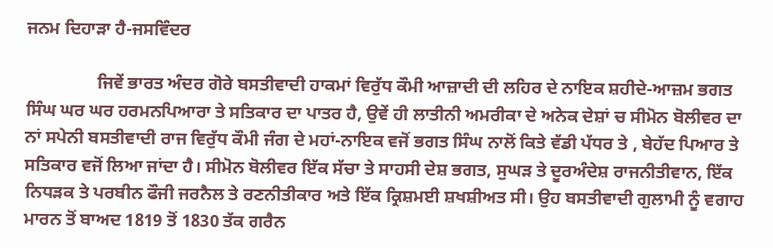ਜਨਮ ਦਿਹਾੜਾ ਹੈ-ਜਸਵਿੰਦਰ

                ਜਿਵੇਂ ਭਾਰਤ ਅੰਦਰ ਗੋਰੇ ਬਸਤੀਵਾਦੀ ਹਾਕਮਾਂ ਵਿਰੁੱਧ ਕੌਮੀ ਆਜ਼ਾਦੀ ਦੀ ਲਹਿਰ ਦੇ ਨਾਇਕ ਸ਼ਹੀਦੇ-ਆਜ਼ਮ ਭਗਤ ਸਿੰਘ ਘਰ ਘਰ ਹਰਮਨਪਿਆਰਾ ਤੇ ਸਤਿਕਾਰ ਦਾ ਪਾਤਰ ਹੈ, ਉਵੇਂ ਹੀ ਲਾਤੀਨੀ ਅਮਰੀਕਾ ਦੇ ਅਨੇਕ ਦੇਸ਼ਾਂ ਚ ਸੀਮੋਨ ਬੋਲੀਵਰ ਦਾ ਨਾਂ ਸਪੇਨੀ ਬਸਤੀਵਾਦੀ ਰਾਜ ਵਿਰੁੱਧ ਕੌਮੀ ਜੰਗ ਦੇ ਮਹਾਂ-ਨਾਇਕ ਵਜੋਂ ਭਗਤ ਸਿੰਘ ਨਾਲੋਂ ਕਿਤੇ ਵੱਡੀ ਪੱਧਰ ਤੇ , ਬੇਹੱਦ ਪਿਆਰ ਤੇ ਸਤਿਕਾਰ ਵਜੋਂ ਲਿਆ ਜਾਂਦਾ ਹੈ। ਸੀਮੋਨ ਬੋਲੀਵਰ ਇੱਕ ਸੱਚਾ ਤੇ ਸਾਹਸੀ ਦੇਸ਼ ਭਗਤ, ਸੁਘੜ ਤੇ ਦੂਰਅੰਦੇਸ਼ ਰਾਜਨੀਤੀਵਾਨ, ਇੱਕ ਨਿਧੜਕ ਤੇ ਪਰਬੀਨ ਫੌਜੀ ਜਰਨੈਲ ਤੇ ਰਣਨੀਤੀਕਾਰ ਅਤੇ ਇੱਕ ਕ੍ਰਿਸ਼ਮਈ ਸ਼ਖਸ਼ੀਅਤ ਸੀ। ਉਹ ਬਸਤੀਵਾਦੀ ਗੁਲਾਮੀ ਨੂੰ ਵਗਾਹ ਮਾਰਨ ਤੋਂ ਬਾਅਦ 1819 ਤੋਂ 1830 ਤੱਕ ਗਰੈਨ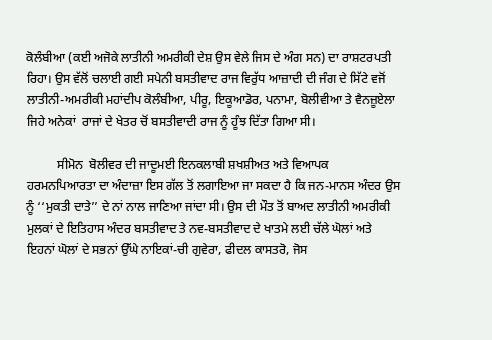ਕੋਲੰਬੀਆ (ਕਈ ਅਜੋਕੇ ਲਾਤੀਨੀ ਅਮਰੀਕੀ ਦੇਸ਼ ਉਸ ਵੇਲੇ ਜਿਸ ਦੇ ਅੰਗ ਸਨ) ਦਾ ਰਾਸ਼ਟਰਪਤੀ ਰਿਹਾ। ਉਸ ਵੱਲੋਂ ਚਲਾਈ ਗਈ ਸਪੇਨੀ ਬਸਤੀਵਾਦ ਰਾਜ ਵਿਰੁੱਧ ਆਜ਼ਾਦੀ ਦੀ ਜੰਗ ਦੇ ਸਿੱਟੇ ਵਜੋਂ ਲਾਤੀਨੀ-ਅਮਰੀਕੀ ਮਹਾਂਦੀਪ ਕੋਲੰਬੀਆ, ਪੀਰੂ, ਇਕੂਆਡੋਰ, ਪਨਾਮਾ, ਬੋਲੀਵੀਆ ਤੇ ਵੈਨਜ਼ੂਏਲਾ ਜਿਹੇ ਅਨੇਕਾਂ  ਰਾਜਾਂ ਦੇ ਖੇਤਰ ਚੋਂ ਬਸਤੀਵਾਦੀ ਰਾਜ ਨੂੰ ਹੂੰਝ ਦਿੱਤਾ ਗਿਆ ਸੀ।

          ਸੀਮੋਨ  ਬੋਲੀਵਰ ਦੀ ਜਾਦੂਮਈ ਇਨਕਲਾਬੀ ਸ਼ਖਸ਼ੀਅਤ ਅਤੇ ਵਿਆਪਕ ਹਰਮਨਪਿਆਰਤਾ ਦਾ ਅੰਦਾਜ਼ਾ ਇਸ ਗੱਲ ਤੋਂ ਲਗਾਇਆ ਜਾ ਸਕਦਾ ਹੈ ਕਿ ਜਨ-ਮਾਨਸ ਅੰਦਰ ਉਸ ਨੂੰ ‘‘ਮੁਕਤੀ ਦਾਤੇ’’ ਦੇ ਨਾਂ ਨਾਲ ਜਾਣਿਆ ਜਾਂਦਾ ਸੀ। ਉਸ ਦੀ ਮੌਤ ਤੋਂ ਬਾਅਦ ਲਾਤੀਨੀ ਅਮਰੀਕੀ ਮੁਲਕਾਂ ਦੇ ਇਤਿਹਾਸ ਅੰਦਰ ਬਸਤੀਵਾਦ ਤੇ ਨਵ-ਬਸਤੀਵਾਦ ਦੇ ਖਾਤਮੇ ਲਈ ਚੱਲੇ ਘੋਲਾਂ ਅਤੇ ਇਹਨਾਂ ਘੋਲਾਂ ਦੇ ਸਭਨਾਂ ਉੱਘੇ ਨਾਇਕਾਂ-ਚੀ ਗੁਵੇਰਾ, ਫੀਦਲ ਕਾਸਤਰੋ, ਜੋਸ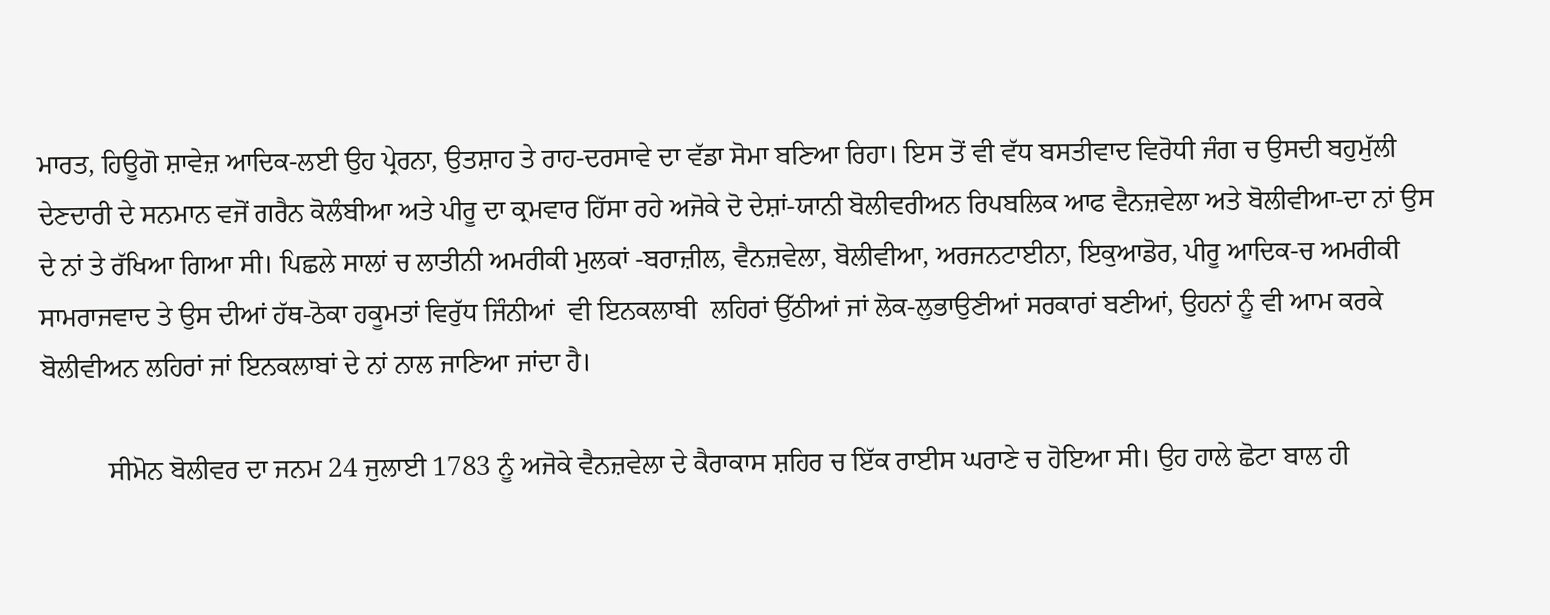ਮਾਰਤ, ਹਿਊਗੋ ਸ਼ਾਵੇਜ਼ ਆਦਿਕ-ਲਈ ਉਹ ਪ੍ਰੇਰਨਾ, ਉਤਸ਼ਾਹ ਤੇ ਰਾਹ-ਦਰਸਾਵੇ ਦਾ ਵੱਡਾ ਸੋਮਾ ਬਣਿਆ ਰਿਹਾ। ਇਸ ਤੋਂ ਵੀ ਵੱਧ ਬਸਤੀਵਾਦ ਵਿਰੋਧੀ ਜੰਗ ਚ ਉਸਦੀ ਬਹੁਮੁੱਲੀ ਦੇਣਦਾਰੀ ਦੇ ਸਨਮਾਨ ਵਜੋਂ ਗਰੈਨ ਕੋਲੰਬੀਆ ਅਤੇ ਪੀਰੂ ਦਾ ਕ੍ਰਮਵਾਰ ਹਿੱਸਾ ਰਹੇ ਅਜੋਕੇ ਦੋ ਦੇਸ਼ਾਂ-ਯਾਨੀ ਬੋਲੀਵਰੀਅਨ ਰਿਪਬਲਿਕ ਆਫ ਵੈਨਜ਼ਵੇਲਾ ਅਤੇ ਬੋਲੀਵੀਆ-ਦਾ ਨਾਂ ਉਸ ਦੇ ਨਾਂ ਤੇ ਰੱਖਿਆ ਗਿਆ ਸੀ। ਪਿਛਲੇ ਸਾਲਾਂ ਚ ਲਾਤੀਨੀ ਅਮਰੀਕੀ ਮੁਲਕਾਂ -ਬਰਾਜ਼ੀਲ, ਵੈਨਜ਼ਵੇਲਾ, ਬੋਲੀਵੀਆ, ਅਰਜਨਟਾਈਨਾ, ਇਕੁਆਡੋਰ, ਪੀਰੂ ਆਦਿਕ-ਚ ਅਮਰੀਕੀ ਸਾਮਰਾਜਵਾਦ ਤੇ ਉਸ ਦੀਆਂ ਹੱਥ-ਠੋਕਾ ਹਕੂਮਤਾਂ ਵਿਰੁੱਧ ਜਿੰਨੀਆਂ  ਵੀ ਇਨਕਲਾਬੀ  ਲਹਿਰਾਂ ਉੱਠੀਆਂ ਜਾਂ ਲੋਕ-ਲੁਭਾਉਣੀਆਂ ਸਰਕਾਰਾਂ ਬਣੀਆਂ, ਉਹਨਾਂ ਨੂੰ ਵੀ ਆਮ ਕਰਕੇ ਬੋਲੀਵੀਅਨ ਲਹਿਰਾਂ ਜਾਂ ਇਨਕਲਾਬਾਂ ਦੇ ਨਾਂ ਨਾਲ ਜਾਣਿਆ ਜਾਂਦਾ ਹੈ।

          ਸੀਮੋਨ ਬੋਲੀਵਰ ਦਾ ਜਨਮ 24 ਜੁਲਾਈ 1783 ਨੂੰ ਅਜੋਕੇ ਵੈਨਜ਼ਵੇਲਾ ਦੇ ਕੈਰਾਕਾਸ ਸ਼ਹਿਰ ਚ ਇੱਕ ਰਾਈਸ ਘਰਾਣੇ ਚ ਹੋਇਆ ਸੀ। ਉਹ ਹਾਲੇ ਛੋਟਾ ਬਾਲ ਹੀ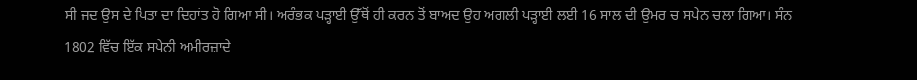ਸੀ ਜਦ ਉਸ ਦੇ ਪਿਤਾ ਦਾ ਦਿਹਾਂਤ ਹੋ ਗਿਆ ਸੀ। ਅਰੰਭਕ ਪੜ੍ਹਾਈ ਉੱਥੋਂ ਹੀ ਕਰਨ ਤੋਂ ਬਾਅਦ ਉਹ ਅਗਲੀ ਪੜ੍ਹਾਈ ਲਈ 16 ਸਾਲ ਦੀ ਉਮਰ ਚ ਸਪੇਨ ਚਲਾ ਗਿਆ। ਸੰਨ 1802 ਵਿੱਚ ਇੱਕ ਸਪੇਨੀ ਅਮੀਰਜ਼ਾਦੇ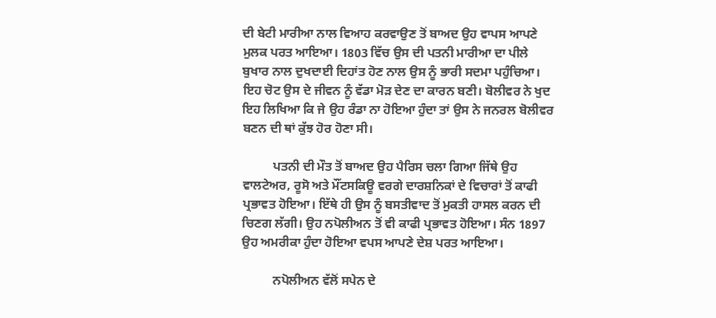ਦੀ ਬੇਟੀ ਮਾਰੀਆ ਨਾਲ ਵਿਆਹ ਕਰਵਾਉਣ ਤੋਂ ਬਾਅਦ ਉਹ ਵਾਪਸ ਆਪਣੇ ਮੁਲਕ ਪਰਤ ਆਇਆ। 1803 ਵਿੱਚ ਉਸ ਦੀ ਪਤਨੀ ਮਾਰੀਆ ਦਾ ਪੀਲੇ ਬੁਖਾਰ ਨਾਲ ਦੁਖਦਾਈ ਦਿਹਾਂਤ ਹੋਣ ਨਾਲ ਉਸ ਨੂੰ ਭਾਰੀ ਸਦਮਾ ਪਹੁੰਚਿਆ। ਇਹ ਚੋਟ ਉਸ ਦੇ ਜੀਵਨ ਨੂੰ ਵੱਡਾ ਮੋੜ ਦੇਣ ਦਾ ਕਾਰਨ ਬਣੀ। ਬੋਲੀਵਰ ਨੇ ਖੁਦ ਇਹ ਲਿਖਿਆ ਕਿ ਜੇ ਉਹ ਰੰਡਾ ਨਾ ਹੋਇਆ ਹੁੰਦਾ ਤਾਂ ਉਸ ਨੇ ਜਨਰਲ ਬੋਲੀਵਰ ਬਣਨ ਦੀ ਥਾਂ ਕੁੱਝ ਹੋਰ ਹੋਣਾ ਸੀ।

          ਪਤਨੀ ਦੀ ਮੌਤ ਤੋਂ ਬਾਅਦ ਉਹ ਪੈਰਿਸ ਚਲਾ ਗਿਆ ਜਿੱਥੇ ਉਹ ਵਾਲਟੇਅਰ, ਰੂਸੋ ਅਤੇ ਮੌਂਟਸਕਿਊ ਵਰਗੇ ਦਾਰਸ਼ਨਿਕਾਂ ਦੇ ਵਿਚਾਰਾਂ ਤੋਂ ਕਾਫੀ ਪ੍ਰਭਾਵਤ ਹੋਇਆ। ਇੱਥੇ ਹੀ ਉਸ ਨੂੰ ਬਸਤੀਵਾਦ ਤੋਂ ਮੁਕਤੀ ਹਾਸਲ ਕਰਨ ਦੀ ਚਿਣਗ ਲੱਗੀ। ਉਹ ਨਪੋਲੀਅਨ ਤੋਂ ਵੀ ਕਾਫੀ ਪ੍ਰਭਾਵਤ ਹੋਇਆ। ਸੰਨ 1897 ਉਹ ਅਮਰੀਕਾ ਹੁੰਦਾ ਹੋਇਆ ਵਪਸ ਆਪਣੇ ਦੇਸ਼ ਪਰਤ ਆਇਆ।

          ਨਪੋਲੀਅਨ ਵੱਲੋਂ ਸਪੇਨ ਦੇ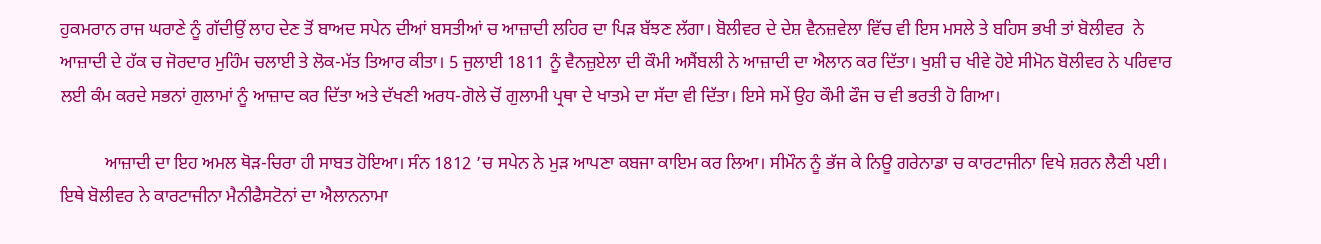ਹੁਕਮਰਾਨ ਰਾਜ ਘਰਾਣੇ ਨੂੰ ਗੱਦੀਉਂ ਲਾਹ ਦੇਣ ਤੋਂ ਬਾਅਦ ਸਪੇਨ ਦੀਆਂ ਬਸਤੀਆਂ ਚ ਆਜ਼ਾਦੀ ਲਹਿਰ ਦਾ ਪਿੜ ਬੱਝਣ ਲੱਗਾ। ਬੋਲੀਵਰ ਦੇ ਦੇਸ਼ ਵੈਨਜ਼ਵੇਲਾ ਵਿੱਚ ਵੀ ਇਸ ਮਸਲੇ ਤੇ ਬਹਿਸ ਭਖੀ ਤਾਂ ਬੋਲੀਵਰ  ਨੇ ਆਜ਼ਾਦੀ ਦੇ ਹੱਕ ਚ ਜੋਰਦਾਰ ਮੁਹਿੰਮ ਚਲਾਈ ਤੇ ਲੋਕ-ਮੱਤ ਤਿਆਰ ਕੀਤਾ। 5 ਜੁਲਾਈ 1811 ਨੂੰ ਵੈਨਜ਼ੁਏਲਾ ਦੀ ਕੌਮੀ ਅਸੈਂਬਲੀ ਨੇ ਆਜ਼ਾਦੀ ਦਾ ਐਲਾਨ ਕਰ ਦਿੱਤਾ। ਖੁਸ਼ੀ ਚ ਖੀਵੇ ਹੋਏ ਸੀਮੋਨ ਬੋਲੀਵਰ ਨੇ ਪਰਿਵਾਰ ਲਈ ਕੰਮ ਕਰਦੇ ਸਭਨਾਂ ਗੁਲਾਮਾਂ ਨੂੰ ਆਜ਼ਾਦ ਕਰ ਦਿੱਤਾ ਅਤੇ ਦੱਖਣੀ ਅਰਧ-ਗੋਲੇ ਚੋਂ ਗੁਲਾਮੀ ਪ੍ਰਥਾ ਦੇ ਖਾਤਮੇ ਦਾ ਸੱਦਾ ਵੀ ਦਿੱਤਾ। ਇਸੇ ਸਮੇਂ ਉਹ ਕੌਮੀ ਫੌਜ ਚ ਵੀ ਭਰਤੀ ਹੋ ਗਿਆ।

          ਆਜ਼ਾਦੀ ਦਾ ਇਹ ਅਮਲ ਥੋੜ-ਚਿਰਾ ਹੀ ਸਾਬਤ ਹੋਇਆ। ਸੰਨ 1812 ’ਚ ਸਪੇਨ ਨੇ ਮੁੜ ਆਪਣਾ ਕਬਜਾ ਕਾਇਮ ਕਰ ਲਿਆ। ਸੀਮੌਨ ਨੂੰ ਭੱਜ ਕੇ ਨਿਊ ਗਰੇਨਾਡਾ ਚ ਕਾਰਟਾਜੀਨਾ ਵਿਖੇ ਸ਼ਰਨ ਲੈਣੀ ਪਈ। ਇਥੇ ਬੋਲੀਵਰ ਨੇ ਕਾਰਟਾਜੀਨਾ ਮੈਨੀਫੈਸਟੋਨਾਂ ਦਾ ਐਲਾਨਨਾਮਾ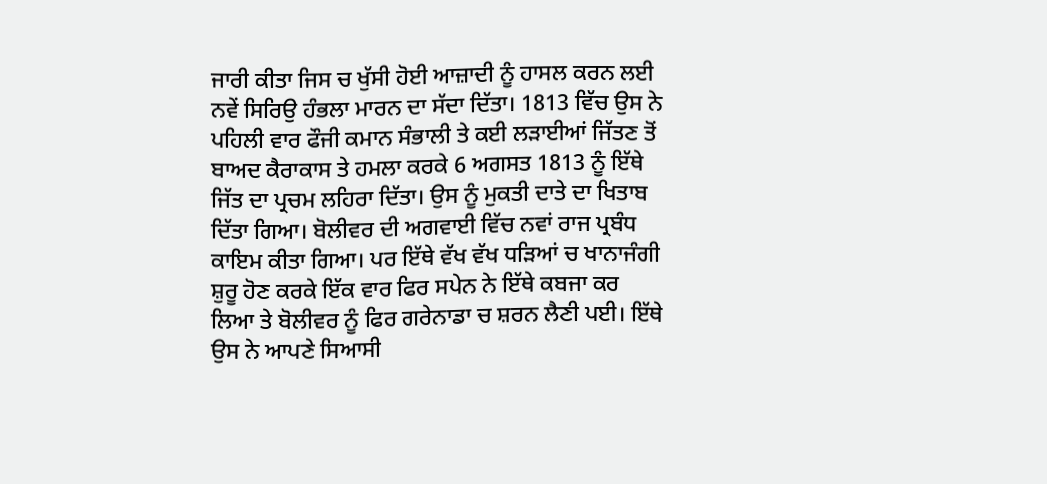ਜਾਰੀ ਕੀਤਾ ਜਿਸ ਚ ਖੁੱਸੀ ਹੋਈ ਆਜ਼ਾਦੀ ਨੂੰ ਹਾਸਲ ਕਰਨ ਲਈ ਨਵੇਂ ਸਿਰਿਉ ਹੰਭਲਾ ਮਾਰਨ ਦਾ ਸੱਦਾ ਦਿੱਤਾ। 1813 ਵਿੱਚ ਉਸ ਨੇ ਪਹਿਲੀ ਵਾਰ ਫੌਜੀ ਕਮਾਨ ਸੰਭਾਲੀ ਤੇ ਕਈ ਲੜਾਈਆਂ ਜਿੱਤਣ ਤੋਂ ਬਾਅਦ ਕੈਰਾਕਾਸ ਤੇ ਹਮਲਾ ਕਰਕੇ 6 ਅਗਸਤ 1813 ਨੂੰ ਇੱਥੇ ਜਿੱਤ ਦਾ ਪ੍ਰਚਮ ਲਹਿਰਾ ਦਿੱਤਾ। ਉਸ ਨੂੰ ਮੁਕਤੀ ਦਾਤੇ ਦਾ ਖਿਤਾਬ ਦਿੱਤਾ ਗਿਆ। ਬੋਲੀਵਰ ਦੀ ਅਗਵਾਈ ਵਿੱਚ ਨਵਾਂ ਰਾਜ ਪ੍ਰਬੰਧ ਕਾਇਮ ਕੀਤਾ ਗਿਆ। ਪਰ ਇੱਥੇ ਵੱਖ ਵੱਖ ਧੜਿਆਂ ਚ ਖਾਨਾਜੰਗੀ ਸ਼ੁਰੂ ਹੋਣ ਕਰਕੇ ਇੱਕ ਵਾਰ ਫਿਰ ਸਪੇਨ ਨੇ ਇੱਥੇ ਕਬਜਾ ਕਰ ਲਿਆ ਤੇ ਬੋਲੀਵਰ ਨੂੰ ਫਿਰ ਗਰੇਨਾਡਾ ਚ ਸ਼ਰਨ ਲੈਣੀ ਪਈ। ਇੱਥੇ ਉਸ ਨੇ ਆਪਣੇ ਸਿਆਸੀ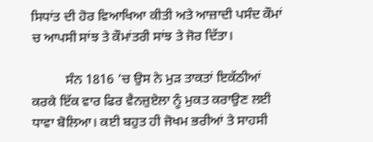ਸਿਧਾਂਤ ਦੀ ਹੋਰ ਵਿਆਖਿਆ ਕੀਤੀ ਅਤੇ ਆਜ਼ਾਦੀ ਪਸੰਦ ਕੌਮਾਂ ਚ ਆਪਸੀ ਸਾਂਝ ਤੇ ਕੌਮਾਂਤਰੀ ਸਾਂਝ ਤੇ ਜੋਰ ਦਿੱਤਾ।

          ਸੰਨ 1816 ’ਚ ਉਸ ਨੇ ਮੁੜ ਤਾਕਤਾਂ ਇਕੱਠੀਆਂ ਕਰਕੇ ਇੱਕ ਵਾਰ ਫਿਰ ਵੈਨਜ਼ੁਏਲਾ ਨੂੰ ਮੁਕਤ ਕਰਾਉਣ ਲਈ ਧਾਵਾ ਬੋਲਿਆ। ਕਈ ਬਹੁਤ ਹੀ ਜੋਖਮ ਭਰੀਆਂ ਤੇ ਸਾਹਸੀ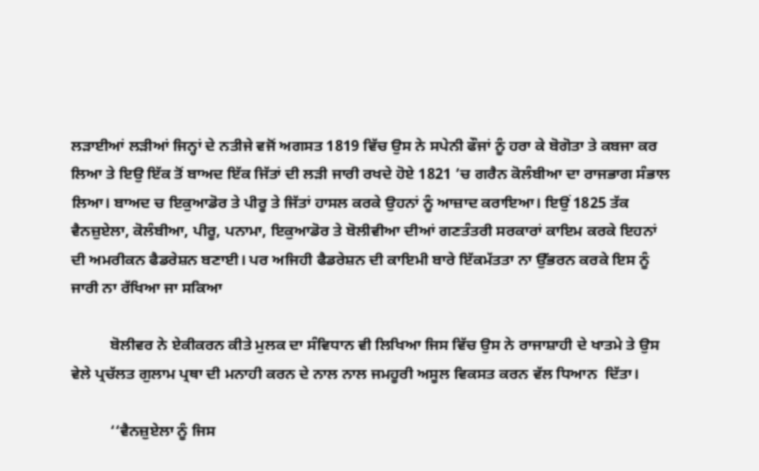ਲੜਾਈਆਂ ਲੜੀਆਂ ਜਿਨ੍ਹਾਂ ਦੇ ਨਤੀਜੇ ਵਜੋਂ ਅਗਸਤ 1819 ਵਿੱਚ ਉਸ ਨੇ ਸਪੇਨੀ ਫੌਜਾਂ ਨੂੰ ਹਰਾ ਕੇ ਬੋਗੋਤਾ ਤੇ ਕਬਜਾ ਕਰ ਲਿਆ ਤੇ ਇਉ ਇੱਕ ਤੋਂ ਬਾਅਦ ਇੱਕ ਜਿੱਤਾਂ ਦੀ ਲੜੀ ਜਾਰੀ ਰਖਦੇ ਹੋਏ 1821 ’ਚ ਗਰੈਨ ਕੋਲੰਬੀਆ ਦਾ ਰਾਜਭਾਗ ਸੰਭਾਲ ਲਿਆ। ਬਾਅਦ ਚ ਇਕੁਆਡੋਰ ਤੇ ਪੀਰੂ ਤੇ ਜਿੱਤਾਂ ਹਾਸਲ ਕਰਕੇ ਉਹਨਾਂ ਨੂੰ ਆਜ਼ਾਦ ਕਰਾਇਆ। ਇਉਂ 1825 ਤੱਕ ਵੈਨਜ਼ੁਏਲਾ, ਕੋਲੰਬੀਆ, ਪੀਰੂ, ਪਨਾਮਾ, ਇਕੁਆਡੋਰ ਤੇ ਬੋਲੀਵੀਆ ਦੀਆਂ ਗਣਤੰਤਰੀ ਸਰਕਾਰਾਂ ਕਾਇਮ ਕਰਕੇ ਇਹਨਾਂ ਦੀ ਅਮਰੀਕਨ ਫੈਡਰੇਸ਼ਨ ਬਣਾਈ। ਪਰ ਅਜਿਹੀ ਫੈਡਰੇਸ਼ਨ ਦੀ ਕਾਇਮੀ ਬਾਰੇ ਇੱਕਮੱਤਤਾ ਨਾ ਉੱਭਰਨ ਕਰਕੇ ਇਸ ਨੂੰ ਜਾਰੀ ਨਾ ਰੱਖਿਆ ਜਾ ਸਕਿਆ

          ਬੋਲੀਵਰ ਨੇ ਏਕੀਕਰਨ ਕੀਤੇ ਮੁਲਕ ਦਾ ਸੰਵਿਧਾਨ ਵੀ ਲਿਖਿਆ ਜਿਸ ਵਿੱਚ ਉਸ ਨੇ ਰਾਜਾਸ਼ਾਹੀ ਦੇ ਖਾਤਮੇ ਤੇ ਉਸ ਵੇਲੇ ਪ੍ਰਚੱਲਤ ਗੁਲਾਮ ਪ੍ਰਥਾ ਦੀ ਮਨਾਹੀ ਕਰਨ ਦੇ ਨਾਲ ਨਾਲ ਜਮਹੂਰੀ ਅਸੂਲ ਵਿਕਸਤ ਕਰਨ ਵੱਲ ਧਿਆਨ  ਦਿੱਤਾ।

          ‘‘ਵੈਨਜ਼ੁਏਲਾ ਨੂੰ ਜਿਸ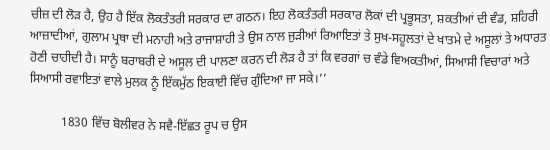ਚੀਜ਼ ਦੀ ਲੋੜ ਹੈ, ਉਹ ਹੈ ਇੱਕ ਲੋਕਤੰਤਰੀ ਸਰਕਾਰ ਦਾ ਗਠਨ। ਇਹ ਲੋਕਤੰਤਰੀ ਸਰਕਾਰ ਲੋਕਾਂ ਦੀ ਪ੍ਰਭੂਸਤਾ, ਸ਼ਕਤੀਆਂ ਦੀ ਵੰਡ, ਸ਼ਹਿਰੀ ਆਜ਼ਾਦੀਆਂ, ਗੁਲਾਮ ਪ੍ਰਥਾ ਦੀ ਮਨਾਹੀ ਅਤੇ ਰਾਜਾਸ਼ਾਹੀ ਤੇ ਉਸ ਨਾਲ ਜੁੜੀਆਂ ਰਿਆਇਤਾਂ ਤੇ ਸੁਖ-ਸਹੂਲਤਾਂ ਦੇ ਖਾਤਮੇ ਦੇ ਅਸੂਲਾਂ ਤੇ ਅਧਾਰਤ ਹੋਣੀ ਚਾਹੀਦੀ ਹੈ। ਸਾਨੂੰ ਬਰਾਬਰੀ ਦੇ ਅਸੂਲ ਦੀ ਪਾਲਣਾ ਕਰਨ ਦੀ ਲੋੜ ਹੈ ਤਾਂ ਕਿ ਵਰਗਾਂ ਚ ਵੰਡੇ ਵਿਅਕਤੀਆਂ, ਸਿਆਸੀ ਵਿਚਾਰਾਂ ਅਤੇ ਸਿਆਸੀ ਰਵਾਇਤਾਂ ਵਾਲੇ ਮੁਲਕ ਨੂੰ ਇੱਕਮੁੱਠ ਇਕਾਈ ਵਿੱਚ ਗੁੰਦਿਆ ਜਾ ਸਕੇ।’’

          1830 ਵਿੱਚ ਬੋਲੀਵਰ ਨੇ ਸਵੈ-ਇੱਛਤ ਰੂਪ ਚ ਉਸ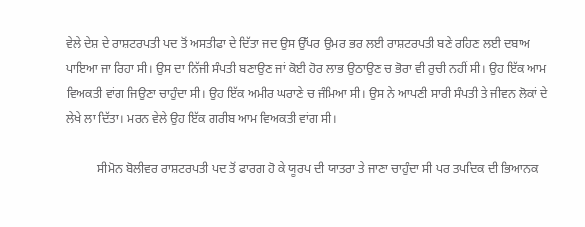ਵੇਲੇ ਦੇਸ਼ ਦੇ ਰਾਸ਼ਟਰਪਤੀ ਪਦ ਤੋਂ ਅਸਤੀਫਾ ਦੇ ਦਿੱਤਾ ਜਦ ਉਸ ਉੱਪਰ ਉਮਰ ਭਰ ਲਈ ਰਾਸ਼ਟਰਪਤੀ ਬਣੇ ਰਹਿਣ ਲਈ ਦਬਾਅ ਪਾਇਆ ਜਾ ਰਿਹਾ ਸੀ। ਉਸ ਦਾ ਨਿੱਜੀ ਸੰਪਤੀ ਬਣਾਉਣ ਜਾਂ ਕੋਈ ਹੋਰ ਲਾਭ ਉਠਾਉਣ ਚ ਭੋਰਾ ਵੀ ਰੁਚੀ ਨਹੀਂ ਸੀ। ਉਹ ਇੱਕ ਆਮ ਵਿਅਕਤੀ ਵਾਂਗ ਜਿਉਣਾ ਚਾਹੁੰਦਾ ਸੀ। ਉਹ ਇੱਕ ਅਮੀਰ ਘਰਾਣੇ ਚ ਜੰਮਿਆ ਸੀ। ਉਸ ਨੇ ਆਪਣੀ ਸਾਰੀ ਸੰਪਤੀ ਤੇ ਜੀਵਨ ਲੋਕਾਂ ਦੇ ਲੇਖੇ ਲਾ ਦਿੱਤਾ। ਮਰਨ ਵੇਲੇ ਉਹ ਇੱਕ ਗਰੀਬ ਆਮ ਵਿਅਕਤੀ ਵਾਂਗ ਸੀ।

          ਸੀਮੋਨ ਬੋਲੀਵਰ ਰਾਸ਼ਟਰਪਤੀ ਪਦ ਤੋਂ ਫਾਰਗ ਹੋ ਕੇ ਯੂਰਪ ਦੀ ਯਾਤਰਾ ਤੇ ਜਾਣਾ ਚਾਹੁੰਦਾ ਸੀ ਪਰ ਤਪਦਿਕ ਦੀ ਭਿਆਨਕ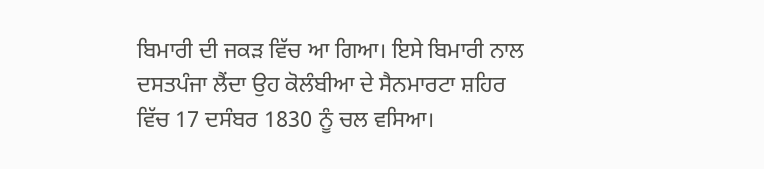ਬਿਮਾਰੀ ਦੀ ਜਕੜ ਵਿੱਚ ਆ ਗਿਆ। ਇਸੇ ਬਿਮਾਰੀ ਨਾਲ ਦਸਤਪੰਜਾ ਲੈਂਦਾ ਉਹ ਕੋਲੰਬੀਆ ਦੇ ਸੈਨਮਾਰਟਾ ਸ਼ਹਿਰ ਵਿੱਚ 17 ਦਸੰਬਰ 1830 ਨੂੰ ਚਲ ਵਸਿਆ।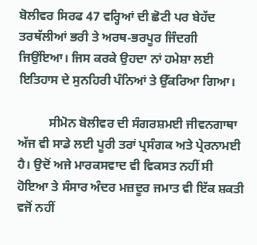ਬੋਲੀਵਰ ਸਿਰਫ 47 ਵਰ੍ਹਿਆਂ ਦੀ ਛੋਟੀ ਪਰ ਬੇਹੱਦ ਤਰਥੱਲੀਆਂ ਭਰੀ ਤੇ ਅਰਥ-ਭਰਪੂਰ ਜਿੰਦਗੀ ਜਿਉਂਇਆ। ਜਿਸ ਕਰਕੇ ਉਹਦਾ ਨਾਂ ਹਮੇਸ਼ਾ ਲਈ ਇਤਿਹਾਸ ਦੇ ਸੁਨਹਿਰੀ ਪੰਨਿਆਂ ਤੇ ਉੱਕਰਿਆ ਗਿਆ।

          ਸੀਮੋਨ ਬੋਲੀਵਰ ਦੀ ਸੰਗਰਸ਼ਮਈ ਜੀਵਨਗਾਥਾ ਅੱਜ ਵੀ ਸਾਡੇ ਲਈ ਪੂਰੀ ਤਰਾਂ ਪ੍ਰਸੰਗਕ ਅਤੇ ਪ੍ਰੇਰਨਾਮਈ ਹੈ। ਉਦੋਂ ਅਜੇ ਮਾਰਕਸਵਾਦ ਵੀ ਵਿਕਸਤ ਨਹੀਂ ਸੀ ਹੋਇਆ ਤੇ ਸੰਸਾਰ ਅੰਦਰ ਮਜ਼ਦੂਰ ਜਮਾਤ ਵੀ ਇੱਕ ਸ਼ਕਤੀ ਵਜੋਂ ਨਹੀਂ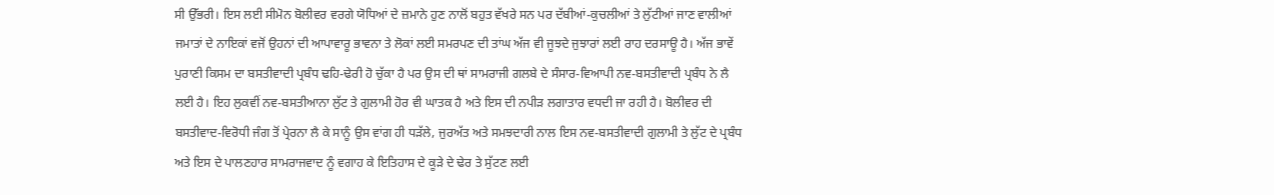ਸੀ ਉੱਭਰੀ। ਇਸ ਲਈ ਸੀਮੋਨ ਬੋਲੀਵਰ ਵਰਗੇ ਯੋਧਿਆਂ ਦੇ ਜ਼ਮਾਨੇ ਹੁਣ ਨਾਲੋਂ ਬਹੁਤ ਵੱਖਰੇ ਸਨ ਪਰ ਦੱਬੀਆਂ-ਕੁਚਲੀਆਂ ਤੇ ਲੁੱਟੀਆਂ ਜਾਣ ਵਾਲੀਆਂ ਜਮਾਤਾਂ ਦੇ ਨਾਇਕਾਂ ਵਜੋਂ ਉਹਨਾਂ ਦੀ ਆਪਾਵਾਰੂ ਭਾਵਨਾ ਤੇ ਲੋਕਾਂ ਲਈ ਸਮਰਪਣ ਦੀ ਤਾਂਘ ਅੱਜ ਵੀ ਜੂਝਦੇ ਜੁਝਾਰਾਂ ਲਈ ਰਾਹ ਦਰਸਾਊ ਹੈ। ਅੱਜ ਭਾਵੇਂ ਪੁਰਾਣੀ ਕਿਸਮ ਦਾ ਬਸਤੀਵਾਦੀ ਪ੍ਰਬੰਧ ਢਹਿ-ਢੇਰੀ ਹੋ ਚੁੱਕਾ ਹੈ ਪਰ ਉਸ ਦੀ ਥਾਂ ਸਾਮਰਾਜੀ ਗਲਬੇ ਦੇ ਸੰਸਾਰ-ਵਿਆਪੀ ਨਵ-ਬਸਤੀਵਾਦੀ ਪ੍ਰਬੰਧ ਨੇ ਲੈ ਲਈ ਹੈ। ਇਹ ਲੁਕਵੀਂ ਨਵ-ਬਸਤੀਆਨਾ ਲੁੱਟ ਤੇ ਗੁਲਾਮੀ ਹੋਰ ਵੀ ਘਾਤਕ ਹੈ ਅਤੇ ਇਸ ਦੀ ਨਪੀੜ ਲਗਾਤਾਰ ਵਧਦੀ ਜਾ ਰਹੀ ਹੈ। ਬੋਲੀਵਰ ਦੀ ਬਸਤੀਵਾਦ-ਵਿਰੋਧੀ ਜੰਗ ਤੋਂ ਪ੍ਰੇਰਨਾ ਲੈ ਕੇ ਸਾਨੂੰ ਉਸ ਵਾਂਗ ਹੀ ਧੜੱਲੇ, ਜੁਰਅੱਤ ਅਤੇ ਸਮਝਦਾਰੀ ਨਾਲ ਇਸ ਨਵ-ਬਸਤੀਵਾਦੀ ਗੁਲਾਮੀ ਤੇ ਲੁੱਟ ਦੇ ਪ੍ਰਬੰਧ ਅਤੇ ਇਸ ਦੇ ਪਾਲਣਹਾਰ ਸਾਮਰਾਜਵਾਦ ਨੂੰ ਵਗਾਹ ਕੇ ਇਤਿਹਾਸ ਦੇ ਕੂੜੇ ਦੇ ਢੇਰ ਤੇ ਸੁੱਟਣ ਲਈ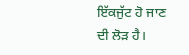ਇੱਕਜੁੱਟ ਹੋ ਜਾਣ ਦੀ ਲੋੜ ਹੈ।